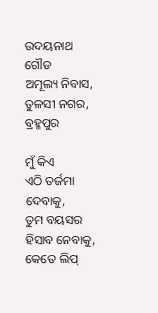ଉଦୟନାଥ ଗୌଡ
ଅମୂଲ୍ୟ ନିବାସ, ତୁଳସୀ ନଗର, ବ୍ରହ୍ମପୁର

ମୁଁ କିଏ
ଏଠି ତର୍ଜମା ଦେବାକୁ,
ତୁମ ବୟସର
ହିସାବ ନେବାକୁ,
କେତେ ଲିପ୍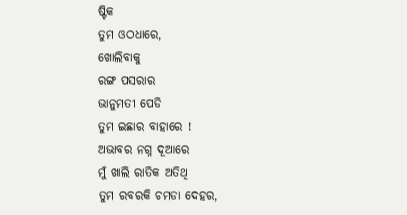ଷ୍ଟିକ
ତୁମ ଓଠଧାରେ,
ଖୋଲିବାକୁ
ରଙ୍ଗ ପସରାର
ଭାନୁମତୀ ପେଡି
ତୁମ ଇଛାର ବାହାରେ !
ଅଭାବର ନଗ୍ନ ଦୂଆରେ
ମୁଁ ଖାଲି ରାତିକ ଅତିଥି
ତୁମ ରବରକି ଚମଡା ଦେହର,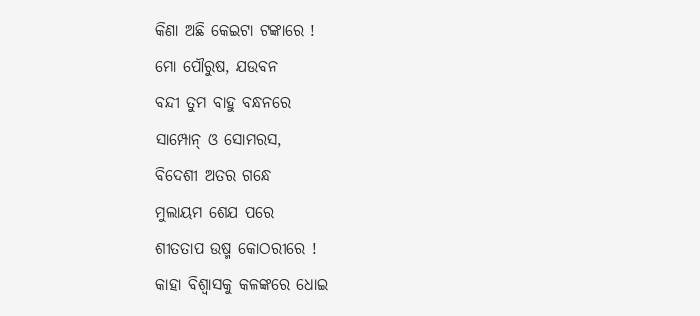କିଣା ଅଛି କେଇଟା ଟଙ୍କାରେ !
ମୋ ପୌରୁଷ, ଯଉବନ
ବନ୍ଦୀ ତୁମ ବାହୁ ବନ୍ଧନରେ
ସାମ୍ପୋନ୍ ଓ ସୋମରସ,
ବିଦେଶୀ ଅତର ଗନ୍ଧେ
ମୁଲାୟମ ଶେଯ ପରେ
ଶୀତତାପ ଉଷ୍ମ କୋଠରୀରେ !
କାହା ବିଶ୍ବାସକୁ କଳଙ୍କରେ ଧୋଇ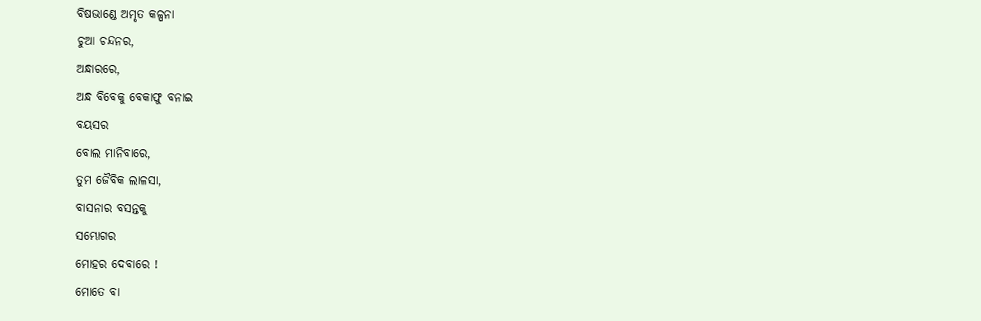ବିଷଭାଣ୍ଡେ ଅମୃତ କଳ୍ପନା
ଚୁଆ ଚନ୍ଦନର,
ଅନ୍ଧାରରେ,
ଅନ୍ଧ ବିବେକୁ ବେକାଫୁ ବନାଇ
ବୟସର
ବୋଲ ମାନିବାରେ,
ତୁମ ଜୈବିକ ଲାଳସା,
ବାସନାର ବସନ୍ତକୁ
ସମ୍ଭୋଗର
ମୋହର ଦେବାରେ !
ମୋତେ ବା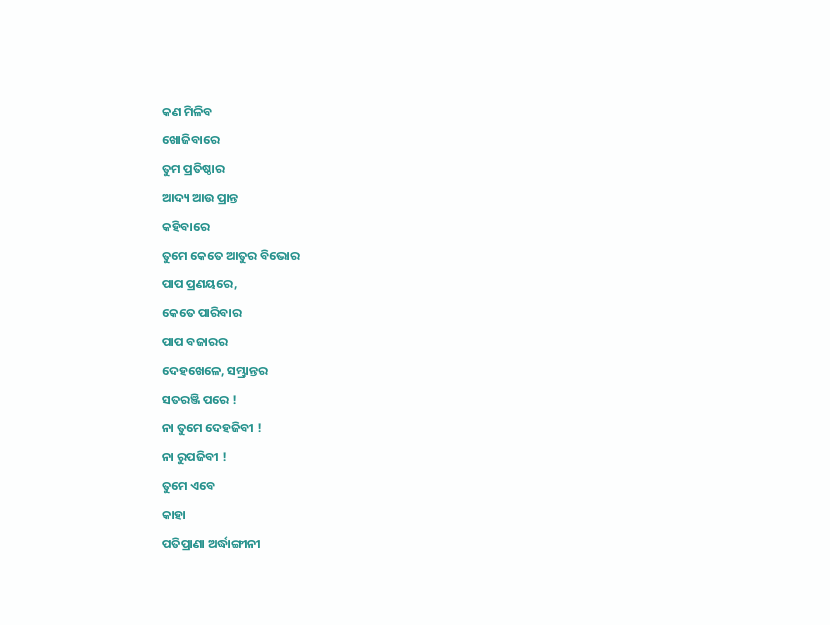କଣ ମିଳିବ
ଖୋଜିବାରେ
ତୁମ ପ୍ରତିଷ୍ଠାର
ଆଦ୍ୟ ଆଉ ପ୍ରାନ୍ତ
କହିବାରେ
ତୁମେ କେତେ ଆତୁର ବିଭୋର
ପାପ ପ୍ରଣୟରେ,
କେତେ ପାରିବାର
ପାପ ବଜାରର
ଦେହଖେଳେ, ସମ୍ଭ୍ରାନ୍ତର
ସତରଞ୍ଜି ପରେ !
ନା ତୁମେ ଦେହଜିବୀ !
ନା ରୁପଜିବୀ !
ତୁମେ ଏବେ
କାହା
ପତିପ୍ରାଣା ଅର୍ଦ୍ଧାଙ୍ଗୀନୀ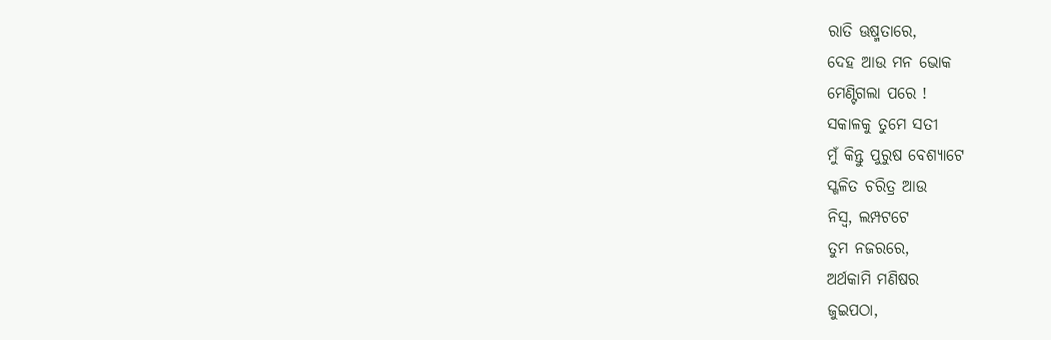ରାତି ଊଷ୍ମତାରେ,
ଦେହ ଆଉ ମନ ଭୋକ
ମେଣ୍ଟିଗଲା ପରେ !
ସକାଳକୁ ତୁମେ ସତୀ
ମୁଁ କିନ୍ତୁ ପୁରୁଷ ବେଶ୍ୟାଟେ
ସ୍ଖଳିତ ଚରିତ୍ର ଆଉ
ନିସ୍ବ, ଲମ୍ପଟଟେ
ତୁମ ନଜରରେ,
ଅର୍ଥକାମି ମଣିଷର
ଜୁଇପଠା,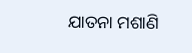ଯାତନା ମଶାଣି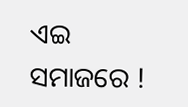ଏଇ ସମାଜରେ !